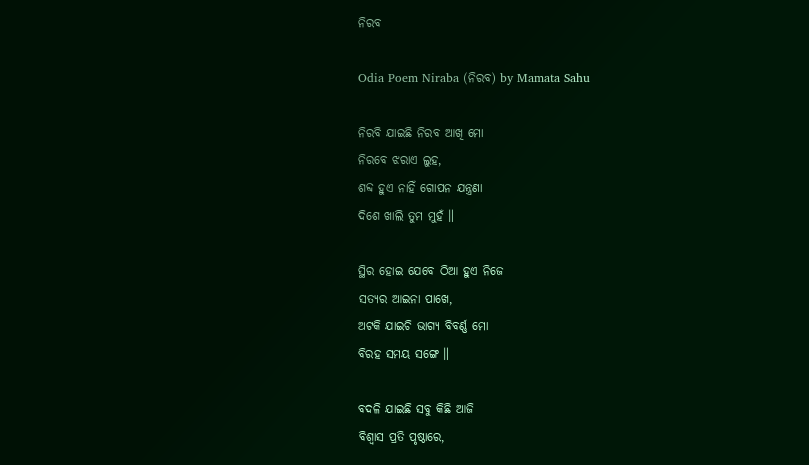ନିରବ

Odia Poem Niraba (ନିରବ) by Mamata Sahu

ନିରବି ଯାଇଛି ନିରବ ଆଖି ମୋ
ନିରବେ ଝରାଏ ଲୁହ,
ଶବ୍ଦ ହୁଏ ନାହିଁ ଗୋପନ ଯନ୍ତ୍ରଣା
ଦିଶେ ଖାଲି ତୁମ ମୁହଁ ॥

ସ୍ଥିର ହୋଇ ଯେବେ ଠିଆ ହୁଏ ନିଜେ
ସତ୍ୟର ଆଇନା ପାଖେ,
ଅଟକି ଯାଇଚି ଭାଗ୍ୟ ବିବର୍ଣ୍ଣ ମୋ
ବିରହ ସମୟ ସଙ୍ଗେ ॥

ବଦଳି ଯାଇଛି ସବୁ କିଛି ଆଜି
ବିଶ୍ୱାସ ପ୍ରତି ପୃଷ୍ଠାରେ,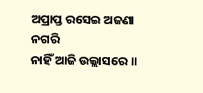ଅପ୍ରାପ୍ତ ରସେଇ ଅଜଣା ନଗରି
ନାହିଁ ଆଜି ଉଲ୍ଲାସରେ ॥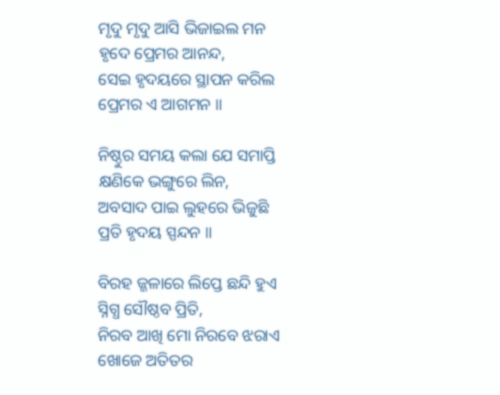ମୃଦୁ ମୃଦୁ ଆସି ଭିଜାଇଲ ମନ
ହୃଦେ ପ୍ରେମର ଆନନ୍ଦ,
ସେଇ ହୃଦୟରେ ସ୍ଥାପନ କରିଲ
ପ୍ରେମର ଏ ଆଗମନ ॥

ନିଷ୍ଠୁର ସମୟ କଲା ଯେ ସମାପ୍ତି
କ୍ଷଣିକେ ଭଙ୍ଗୁରେ ଲିନ,
ଅବସାଦ ପାଇ ଲୁହରେ ଭିଜୁଛି
ପ୍ରତି ହୃଦୟ ସ୍ପନ୍ଦନ ॥

ବିରହ ଜ୍ଜଳାରେ ଲିପ୍ତେ ଛନ୍ଦି ହୁଏ
ସ୍ନିଗ୍ଧ ସୌଷ୍ଠବ ପ୍ରିତି,
ନିରବ ଆଖି ମୋ ନିରବେ ଝରାଏ
ଖୋଜେ ଅତିତର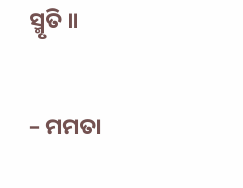ସ୍ମୃତି ॥

– ମମତା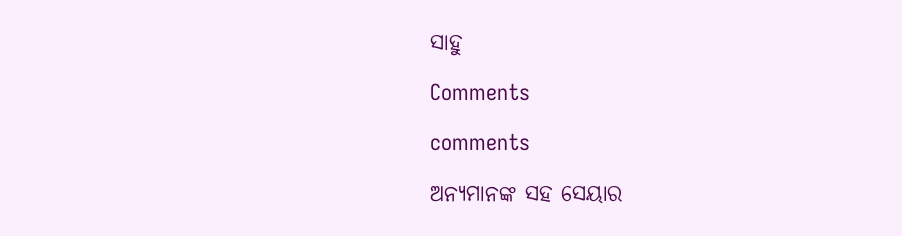ସାହୁ

Comments

comments

ଅନ୍ୟମାନଙ୍କ ସହ ସେୟାର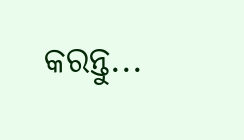କରନ୍ତୁ...